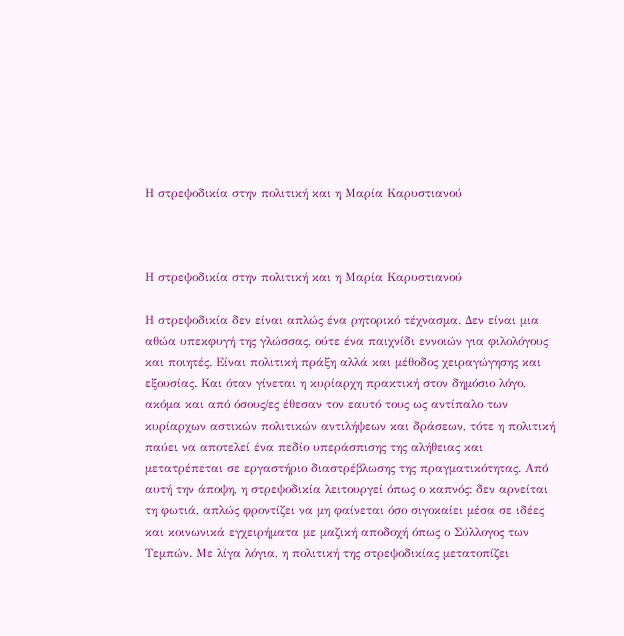Η στρεψοδικία στην πολιτική και η Μαρία Καρυστιανού



Η στρεψοδικία στην πολιτική και η Μαρία Καρυστιανού

Η στρεψοδικία δεν είναι απλώς ένα ρητορικό τέχνασμα. Δεν είναι μια αθώα υπεκφυγή της γλώσσας, ούτε ένα παιχνίδι εννοιών για φιλολόγους και ποιητές. Είναι πολιτική πράξη αλλά και μέθοδος χειραγώγησης και εξουσίας. Και όταν γίνεται η κυρίαρχη πρακτική στον δημόσιο λόγο, ακόμα και από όσους/ες έθεσαν τον εαυτό τους ως αντίπαλο των κυρίαρχων αστικών πολιτικών αντιλήψεων και δράσεων, τότε η πολιτική παύει να αποτελεί ένα πεδίο υπεράσπισης της αλήθειας και μετατρέπεται σε εργαστήριο διαστρέβλωσης της πραγματικότητας. Από αυτή την άποψη, η στρεψοδικία λειτουργεί όπως ο καπνός: δεν αρνείται τη φωτιά, απλώς φροντίζει να μη φαίνεται όσο σιγοκαίει μέσα σε ιδέες και κοινωνικά εγχειρήματα με μαζική αποδοχή όπως ο Σύλλογος των Τεμπών. Με λίγα λόγια, η πολιτική της στρεψοδικίας μετατοπίζει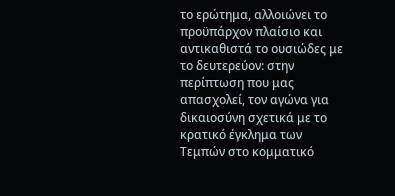το ερώτημα, αλλοιώνει το προϋπάρχον πλαίσιο και αντικαθιστά το ουσιώδες με το δευτερεύον: στην περίπτωση που μας απασχολεί, τον αγώνα για δικαιοσύνη σχετικά με το κρατικό έγκλημα των Τεμπών στο κομματικό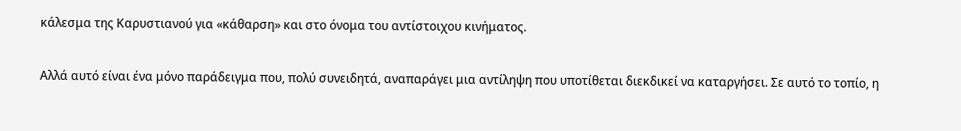κάλεσμα της Καρυστιανού για «κάθαρση» και στο όνομα του αντίστοιχου κινήματος.

Αλλά αυτό είναι ένα μόνο παράδειγμα που, πολύ συνειδητά, αναπαράγει μια αντίληψη που υποτίθεται διεκδικεί να καταργήσει. Σε αυτό το τοπίο, η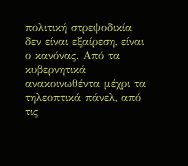πολιτική στρεψοδικία δεν είναι εξαίρεση, είναι ο κανόνας. Από τα κυβερνητικά ανακοινωθέντα μέχρι τα τηλεοπτικά πάνελ, από τις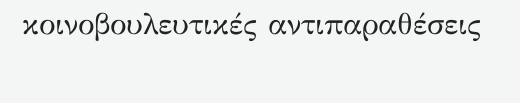κοινοβουλευτικές αντιπαραθέσεις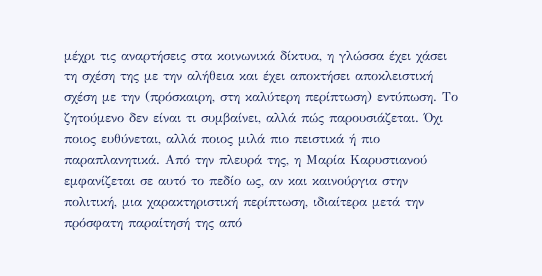μέχρι τις αναρτήσεις στα κοινωνικά δίκτυα, η γλώσσα έχει χάσει τη σχέση της με την αλήθεια και έχει αποκτήσει αποκλειστική σχέση με την (πρόσκαιρη, στη καλύτερη περίπτωση) εντύπωση. Το ζητούμενο δεν είναι τι συμβαίνει, αλλά πώς παρουσιάζεται. Όχι ποιος ευθύνεται, αλλά ποιος μιλά πιο πειστικά ή πιο παραπλανητικά. Από την πλευρά της, η Μαρία Καρυστιανού εμφανίζεται σε αυτό το πεδίο ως, αν και καινούργια στην πολιτική, μια χαρακτηριστική περίπτωση, ιδιαίτερα μετά την πρόσφατη παραίτησή της από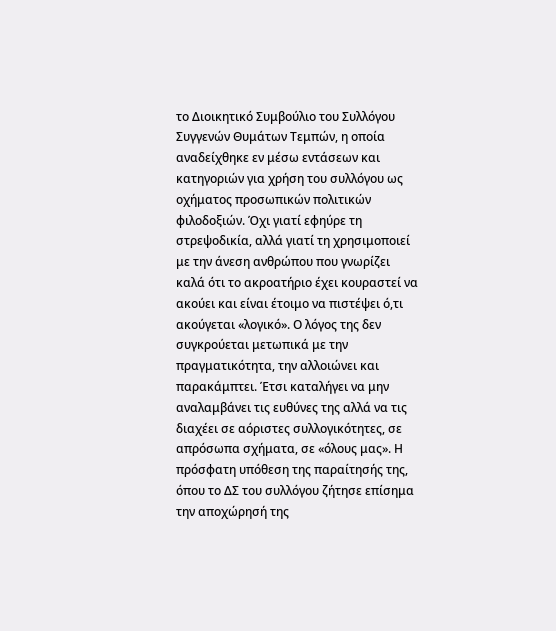το Διοικητικό Συμβούλιο του Συλλόγου Συγγενών Θυμάτων Τεμπών, η οποία αναδείχθηκε εν μέσω εντάσεων και κατηγοριών για χρήση του συλλόγου ως οχήματος προσωπικών πολιτικών φιλοδοξιών. Όχι γιατί εφηύρε τη στρεψοδικία, αλλά γιατί τη χρησιμοποιεί με την άνεση ανθρώπου που γνωρίζει καλά ότι το ακροατήριο έχει κουραστεί να ακούει και είναι έτοιμο να πιστέψει ό,τι ακούγεται «λογικό». Ο λόγος της δεν συγκρούεται μετωπικά με την πραγματικότητα, την αλλοιώνει και παρακάμπτει. Έτσι καταλήγει να μην αναλαμβάνει τις ευθύνες της αλλά να τις διαχέει σε αόριστες συλλογικότητες, σε απρόσωπα σχήματα, σε «όλους μας». Η πρόσφατη υπόθεση της παραίτησής της, όπου το ΔΣ του συλλόγου ζήτησε επίσημα την αποχώρησή της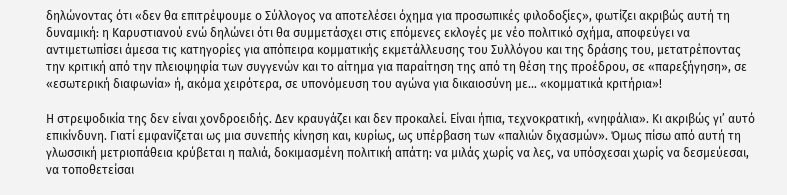δηλώνοντας ότι «δεν θα επιτρέψουμε ο Σύλλογος να αποτελέσει όχημα για προσωπικές φιλοδοξίες», φωτίζει ακριβώς αυτή τη δυναμική: η Καρυστιανού ενώ δηλώνει ότι θα συμμετάσχει στις επόμενες εκλογές με νέο πολιτικό σχήμα, αποφεύγει να αντιμετωπίσει άμεσα τις κατηγορίες για απόπειρα κομματικής εκμετάλλευσης του Συλλόγου και της δράσης του, μετατρέποντας την κριτική από την πλειοψηφία των συγγενών και το αίτημα για παραίτηση της από τη θέση της προέδρου, σε «παρεξήγηση», σε «εσωτερική διαφωνία» ή, ακόμα χειρότερα, σε υπονόμευση του αγώνα για δικαιοσύνη με... «κομματικά κριτήρια»!

Η στρεψοδικία της δεν είναι χονδροειδής. Δεν κραυγάζει και δεν προκαλεί. Είναι ήπια, τεχνοκρατική, «νηφάλια». Κι ακριβώς γι’ αυτό επικίνδυνη. Γιατί εμφανίζεται ως μια συνεπής κίνηση και, κυρίως, ως υπέρβαση των «παλιών διχασμών». Όμως πίσω από αυτή τη γλωσσική μετριοπάθεια κρύβεται η παλιά, δοκιμασμένη πολιτική απάτη: να μιλάς χωρίς να λες, να υπόσχεσαι χωρίς να δεσμεύεσαι, να τοποθετείσαι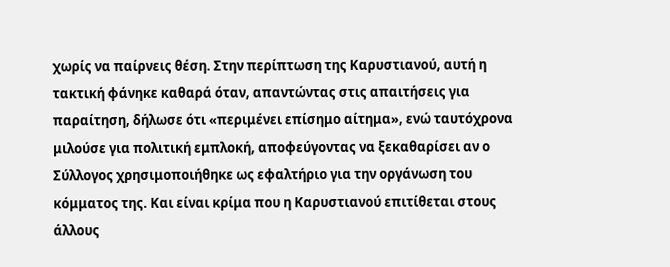χωρίς να παίρνεις θέση. Στην περίπτωση της Καρυστιανού, αυτή η τακτική φάνηκε καθαρά όταν, απαντώντας στις απαιτήσεις για παραίτηση, δήλωσε ότι «περιμένει επίσημο αίτημα», ενώ ταυτόχρονα μιλούσε για πολιτική εμπλοκή, αποφεύγοντας να ξεκαθαρίσει αν ο Σύλλογος χρησιμοποιήθηκε ως εφαλτήριο για την οργάνωση του κόμματος της. Και είναι κρίμα που η Καρυστιανού επιτίθεται στους άλλους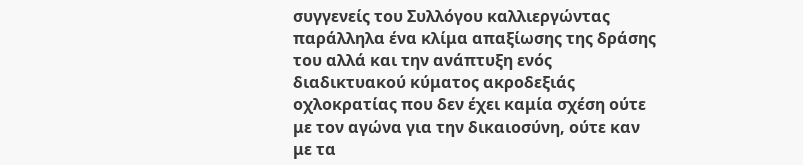συγγενείς του Συλλόγου καλλιεργώντας παράλληλα ένα κλίμα απαξίωσης της δράσης του αλλά και την ανάπτυξη ενός διαδικτυακού κύματος ακροδεξιάς οχλοκρατίας που δεν έχει καμία σχέση ούτε με τον αγώνα για την δικαιοσύνη, ούτε καν με τα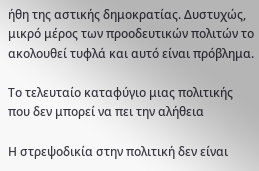ήθη της αστικής δημοκρατίας. Δυστυχώς, μικρό μέρος των προοδευτικών πολιτών το ακολουθεί τυφλά και αυτό είναι πρόβλημα.

Το τελευταίο καταφύγιο μιας πολιτικής που δεν μπορεί να πει την αλήθεια

Η στρεψοδικία στην πολιτική δεν είναι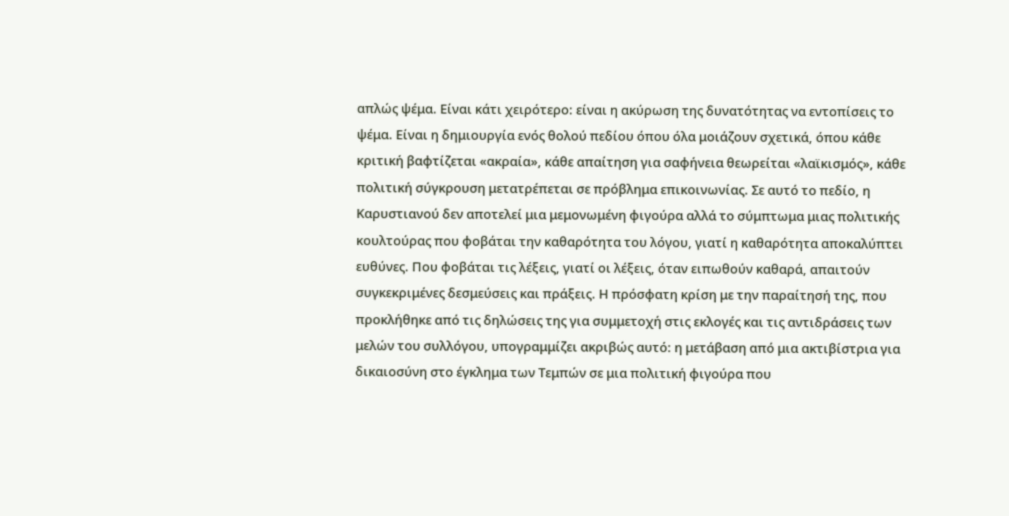απλώς ψέμα. Είναι κάτι χειρότερο: είναι η ακύρωση της δυνατότητας να εντοπίσεις το ψέμα. Είναι η δημιουργία ενός θολού πεδίου όπου όλα μοιάζουν σχετικά, όπου κάθε κριτική βαφτίζεται «ακραία», κάθε απαίτηση για σαφήνεια θεωρείται «λαϊκισμός», κάθε πολιτική σύγκρουση μετατρέπεται σε πρόβλημα επικοινωνίας. Σε αυτό το πεδίο, η Καρυστιανού δεν αποτελεί μια μεμονωμένη φιγούρα αλλά το σύμπτωμα μιας πολιτικής κουλτούρας που φοβάται την καθαρότητα του λόγου, γιατί η καθαρότητα αποκαλύπτει ευθύνες. Που φοβάται τις λέξεις, γιατί οι λέξεις, όταν ειπωθούν καθαρά, απαιτούν συγκεκριμένες δεσμεύσεις και πράξεις. Η πρόσφατη κρίση με την παραίτησή της, που προκλήθηκε από τις δηλώσεις της για συμμετοχή στις εκλογές και τις αντιδράσεις των μελών του συλλόγου, υπογραμμίζει ακριβώς αυτό: η μετάβαση από μια ακτιβίστρια για δικαιοσύνη στο έγκλημα των Τεμπών σε μια πολιτική φιγούρα που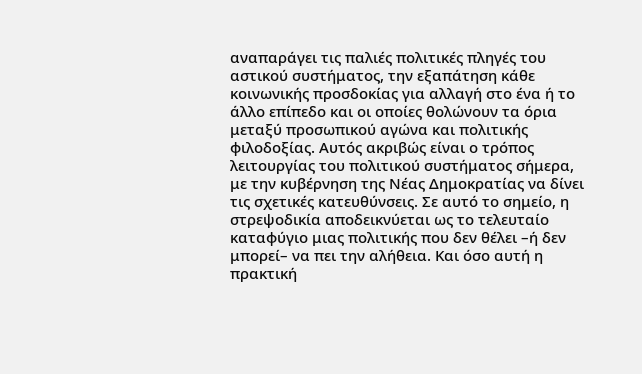αναπαράγει τις παλιές πολιτικές πληγές του αστικού συστήματος, την εξαπάτηση κάθε κοινωνικής προσδοκίας για αλλαγή στο ένα ή το άλλο επίπεδο και οι οποίες θολώνουν τα όρια μεταξύ προσωπικού αγώνα και πολιτικής φιλοδοξίας. Αυτός ακριβώς είναι ο τρόπος λειτουργίας του πολιτικού συστήματος σήμερα, με την κυβέρνηση της Νέας Δημοκρατίας να δίνει τις σχετικές κατευθύνσεις. Σε αυτό το σημείο, η στρεψοδικία αποδεικνύεται ως το τελευταίο καταφύγιο μιας πολιτικής που δεν θέλει –ή δεν μπορεί– να πει την αλήθεια. Και όσο αυτή η πρακτική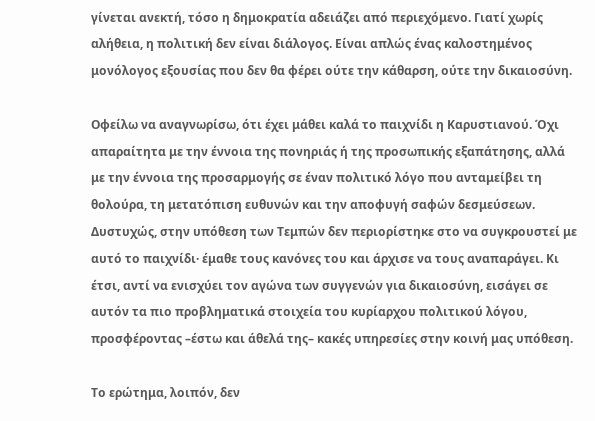γίνεται ανεκτή, τόσο η δημοκρατία αδειάζει από περιεχόμενο. Γιατί χωρίς αλήθεια, η πολιτική δεν είναι διάλογος. Είναι απλώς ένας καλοστημένος μονόλογος εξουσίας που δεν θα φέρει ούτε την κάθαρση, ούτε την δικαιοσύνη.

Οφείλω να αναγνωρίσω, ότι έχει μάθει καλά το παιχνίδι η Καρυστιανού. Όχι απαραίτητα με την έννοια της πονηριάς ή της προσωπικής εξαπάτησης, αλλά με την έννοια της προσαρμογής σε έναν πολιτικό λόγο που ανταμείβει τη θολούρα, τη μετατόπιση ευθυνών και την αποφυγή σαφών δεσμεύσεων. Δυστυχώς, στην υπόθεση των Τεμπών δεν περιορίστηκε στο να συγκρουστεί με αυτό το παιχνίδι· έμαθε τους κανόνες του και άρχισε να τους αναπαράγει. Κι έτσι, αντί να ενισχύει τον αγώνα των συγγενών για δικαιοσύνη, εισάγει σε αυτόν τα πιο προβληματικά στοιχεία του κυρίαρχου πολιτικού λόγου, προσφέροντας –έστω και άθελά της– κακές υπηρεσίες στην κοινή μας υπόθεση.

Το ερώτημα, λοιπόν, δεν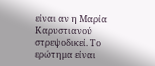είναι αν η Μαρία Καρυστιανού στρεψοδικεί. Το ερώτημα είναι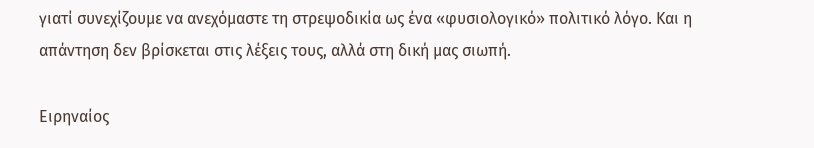γιατί συνεχίζουμε να ανεχόμαστε τη στρεψοδικία ως ένα «φυσιολογικό» πολιτικό λόγο. Και η απάντηση δεν βρίσκεται στις λέξεις τους, αλλά στη δική μας σιωπή.

Ειρηναίος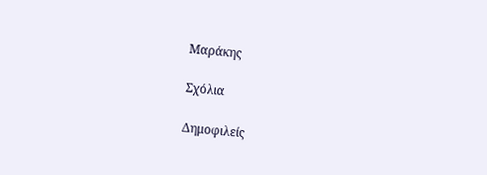Μαράκης

Σχόλια

Δημοφιλείς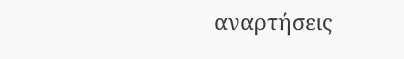αναρτήσεις